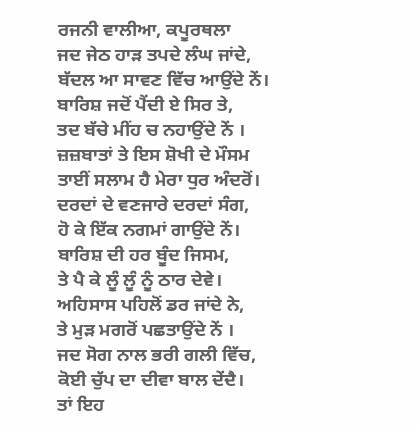ਰਜਨੀ ਵਾਲੀਆ, ਕਪੂਰਥਲਾ
ਜਦ ਜੇਠ ਹਾੜ ਤਪਦੇ ਲੰਘ ਜਾਂਦੇ,
ਬੱਦਲ ਆ ਸਾਵਣ ਵਿੱਚ ਆਉਂਦੇ ਨੇਂ।
ਬਾਰਿਸ਼ ਜਦੋਂ ਪੈਂਦੀ ਏ ਸਿਰ ਤੇ,
ਤਦ ਬੱਚੇ ਮੀਂਹ ਚ ਨਹਾਉਂਦੇ ਨੇਂ ।
ਜ਼ਜ਼ਬਾਤਾਂ ਤੇ ਇਸ ਸ਼ੋਖੀ ਦੇ ਮੌਸਮ
ਤਾਈਂ ਸਲਾਮ ਹੈ ਮੇਰਾ ਧੁਰ ਅੰਦਰੋਂ।
ਦਰਦਾਂ ਦੇ ਵਣਜਾਰੇ ਦਰਦਾਂ ਸੰਗ,
ਹੋ ਕੇ ਇੱਕ ਨਗਮਾਂ ਗਾਉਂਦੇ ਨੇਂ।
ਬਾਰਿਸ਼ ਦੀ ਹਰ ਬੂੰਦ ਜਿਸਮ,
ਤੇ ਪੈ ਕੇ ਲੂੰ ਲੂੰ ਨੂੰ ਠਾਰ ਦੇਵੇ।
ਅਹਿਸਾਸ ਪਹਿਲੋਂ ਡਰ ਜਾਂਦੇ ਨੇ,
ਤੇ ਮੁੜ ਮਗਰੋਂ ਪਛਤਾਉਂਦੇ ਨੇਂ ।
ਜਦ ਸੋਗ ਨਾਲ ਭਰੀ ਗਲੀ ਵਿੱਚ,
ਕੋਈ ਚੁੱਪ ਦਾ ਦੀਵਾ ਬਾਲ ਦੇਂਦੈ।
ਤਾਂ ਇਹ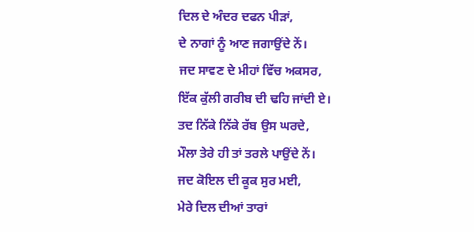ਦਿਲ ਦੇ ਅੰਦਰ ਦਫਨ ਪੀੜਾਂ,
ਦੇ ਨਾਗਾਂ ਨੂੰ ਆਣ ਜਗਾਉਂਦੇ ਨੇਂ।
ਜਦ ਸਾਵਣ ਦੇ ਮੀਹਾਂ ਵਿੱਚ ਅਕਸਰ,
ਇੱਕ ਕੁੱਲੀ ਗਰੀਬ ਦੀ ਢਹਿ ਜਾਂਦੀ ਏ।
ਤਦ ਨਿੱਕੇ ਨਿੱਕੇ ਰੱਬ ਉਸ ਘਰਦੇ,
ਮੌਲਾ ਤੇਰੇ ਹੀ ਤਾਂ ਤਰਲੇ ਪਾਉਂਦੇ ਨੇਂ।
ਜਦ ਕੋਇਲ ਦੀ ਕੂਕ ਸੁਰ ਮਈ,
ਮੇਰੇ ਦਿਲ ਦੀਆਂ ਤਾਰਾਂ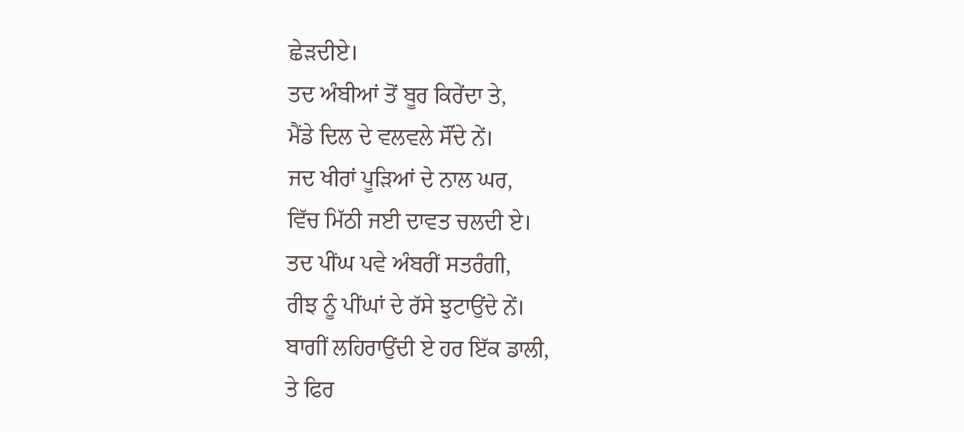ਛੇੜਦੀਏ।
ਤਦ ਅੰਬੀਆਂ ਤੋਂ ਬੂਰ ਕਿਰੇਂਦਾ ਤੇ,
ਮੈਂਡੇ ਦਿਲ ਦੇ ਵਲਵਲੇ ਸੌਂਦੇ ਨੇਂ।
ਜਦ ਖੀਰਾਂ ਪੂੜਿਆਂ ਦੇ ਨਾਲ ਘਰ,
ਵਿੱਚ ਮਿੱਠੀ ਜਈ ਦਾਵਤ ਚਲਦੀ ਏ।
ਤਦ ਪੀਂਘ ਪਵੇ ਅੰਬਰੀਂ ਸਤਰੰਗੀ,
ਰੀਝ ਨੂੰ ਪੀਂਘਾਂ ਦੇ ਰੱਸੇ ਝੁਟਾਉਂਦੇ ਨੇਂ।
ਬਾਗੀਂ ਲਹਿਰਾਉਂਦੀ ਏ ਹਰ ਇੱਕ ਡਾਲੀ,
ਤੇ ਫਿਰ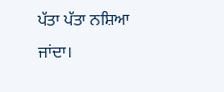ਪੱਤਾ ਪੱਤਾ ਨਸ਼ਿਆ ਜਾਂਦਾ।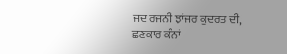ਜਦ ਰਜਨੀ ਝਾਂਜਰ ਕੁਦਰਤ ਦੀ,
ਛਣਕਾਰ ਕੰਨਾਂ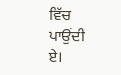ਵਿੱਚ ਪਾਉਂਦੀ ਏ।